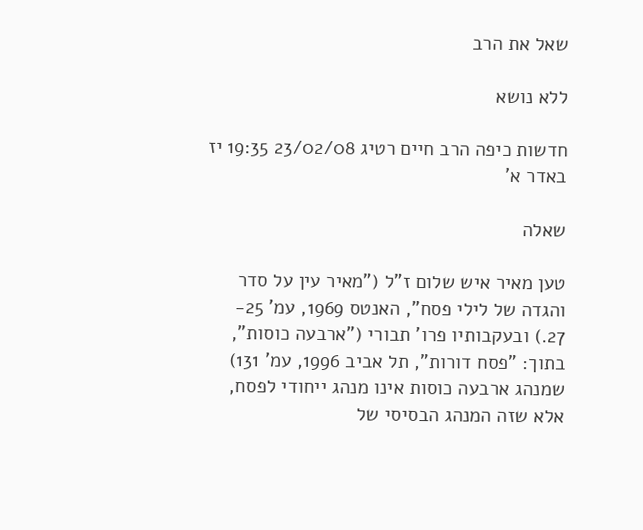שאל את הרב

ללא נושא

חדשות כיפה הרב חיים רטיג 23/02/08 19:35 יז באדר א'

שאלה

טען מאיר איש שלום ז"ל ("מאיר עין על סדר והגדה של לילי פסח", האנטס 1969, עמ' 25- 27.) ובעקבותיו פרו' תבורי ("ארבעה כוסות", בתוך: "פסח דורות", תל אביב 1996, עמ' 131) שמנהג ארבעה כוסות אינו מנהג ייחודי לפסח, אלא שזה המנהג הבסיסי של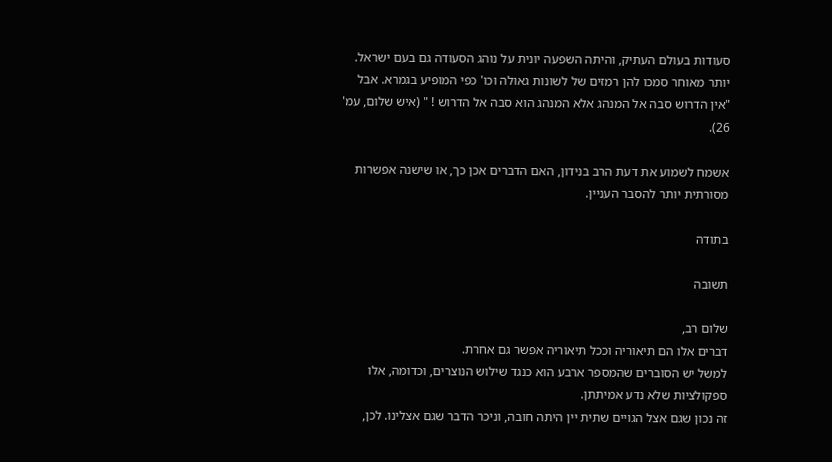סעודות בעולם העתיק, והיתה השפעה יונית על נוהג הסעודה גם בעם ישראל. יותר מאוחר סמכו להן רמזים של לשונות גאולה וכו' כפי המופיע בגמרא. אבל "אין הדרוש סבה אל המנהג אלא המנהג הוא סבה אל הדרוש ! " (איש שלום, עמ' 26).

אשמח לשמוע את דעת הרב בנידון, האם הדברים אכן כך, או שישנה אפשרות מסורתית יותר להסבר העניין.

בתודה

תשובה

שלום רב,
דברים אלו הם תיאוריה וככל תיאוריה אפשר גם אחרת.
למשל יש הסוברים שהמספר ארבע הוא כנגד שילוש הנוצרים, וכדומה, אלו ספקולציות שלא נדע אמיתתן.
זה נכון שגם אצל הגויים שתית יין היתה חובה, וניכר הדבר שגם אצלינו. לכן,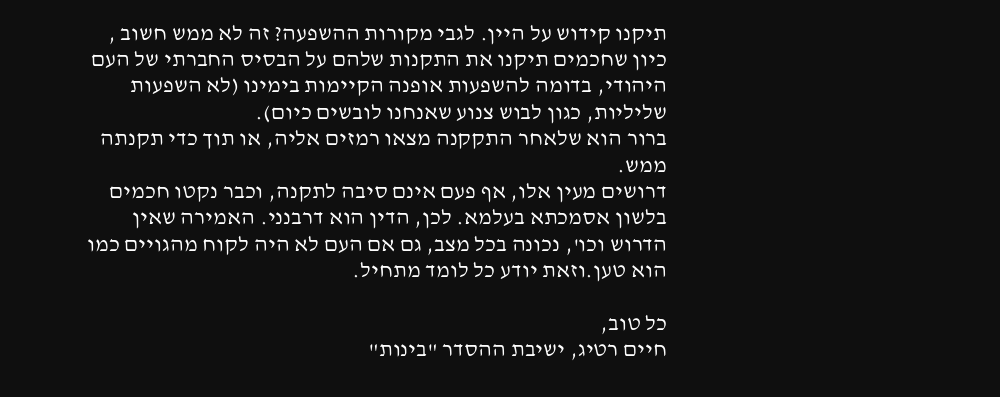תיקנו קידוש על היין. לגבי מקורות ההשפעה? זה לא ממש חשוב , כיון שחכמים תיקנו את התקנות שלהם על הבסיס החברתי של העם היהודי, בדומה להשפעות אופנה הקיימות בימינו (לא השפעות שליליות, כגון לבוש צנוע שאנחנו לובשים כיום).
ברור הוא שלאחר התקקנה מצאו רמזים אליה, או תוך כדי תקנתה ממש.
דרושים מעין אלו, אף פעם אינם סיבה לתקנה, וכבר נקטו חכמים בלשון אסמכתא בעלמא. לכן, הדין הוא דרבנני. האמירה שאין הדרוש וכו', נכונה בכל מצב, גם אם העם לא היה לקוח מהגויים כמו הוא טען.וזאת יודע כל לומד מתחיל.

כל טוב,
חיים רטיג, ישיבת ההסדר "בינות"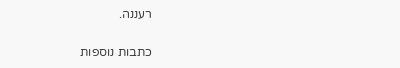רעננה.

כתבות נוספות